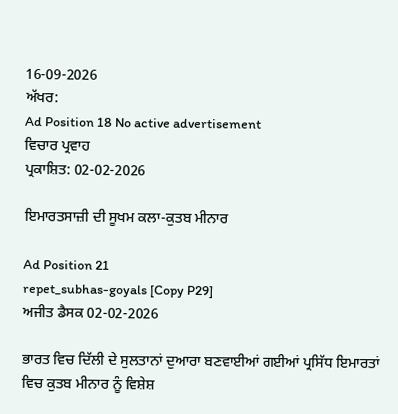16-09-2026
ਅੱਖਰ:
Ad Position 18 No active advertisement
ਵਿਚਾਰ ਪ੍ਰਵਾਹ
ਪ੍ਰਕਾਸ਼ਿਤ: 02-02-2026

ਇਮਾਰਤਸਾਜ਼ੀ ਦੀ ਸੂਖਮ ਕਲਾ-ਕੁਤਬ ਮੀਨਾਰ

Ad Position 21
repet_subhas-goyals [Copy P29]
ਅਜੀਤ ਡੈਸਕ 02-02-2026

ਭਾਰਤ ਵਿਚ ਦਿੱਲੀ ਦੇ ਸੁਲਤਾਨਾਂ ਦੁਆਰਾ ਬਣਵਾਈਆਂ ਗਈਆਂ ਪ੍ਰਸਿੱਧ ਇਮਾਰਤਾਂ ਵਿਚ ਕੁਤਬ ਮੀਨਾਰ ਨੂੰ ਵਿਸ਼ੇਸ਼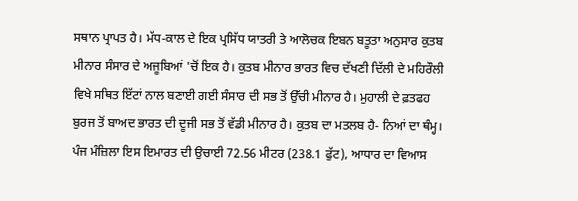ਸਥਾਨ ਪ੍ਰਾਪਤ ਹੈ। ਮੱਧ-ਕਾਲ ਦੇ ਇਕ ਪ੍ਰਸਿੱਧ ਯਾਤਰੀ ਤੇ ਆਲੋਚਕ ਇਬਨ ਬਤੂਤਾ ਅਨੁਸਾਰ ਕੁਤਬ ਮੀਨਾਰ ਸੰਸਾਰ ਦੇ ਅਜੂਬਿਆਂ 'ਚੋਂ ਇਕ ਹੈ। ਕੁਤਬ ਮੀਨਾਰ ਭਾਰਤ ਵਿਚ ਦੱਖਣੀ ਦਿੱਲੀ ਦੇ ਮਹਿਰੌਲੀ ਵਿਖੇ ਸਥਿਤ ਇੱਟਾਂ ਨਾਲ ਬਣਾਈ ਗਈ ਸੰਸਾਰ ਦੀ ਸਭ ਤੋਂ ਉੱਚੀ ਮੀਨਾਰ ਹੈ। ਮੁਹਾਲੀ ਦੇ ਫ਼ਤਫਹ ਬੁਰਜ ਤੋਂ ਬਾਅਦ ਭਾਰਤ ਦੀ ਦੂਜੀ ਸਭ ਤੋਂ ਵੱਡੀ ਮੀਨਾਰ ਹੈ। ਕੁਤਬ ਦਾ ਮਤਲਬ ਹੈ- ਨਿਆਂ ਦਾ ਥੰਮ੍ਹ। ਪੰਜ ਮੰਜ਼ਿਲਾ ਇਸ ਇਮਾਰਤ ਦੀ ਉਚਾਈ 72.56 ਮੀਟਰ (238.1 ਫੁੱਟ), ਆਧਾਰ ਦਾ ਵਿਆਸ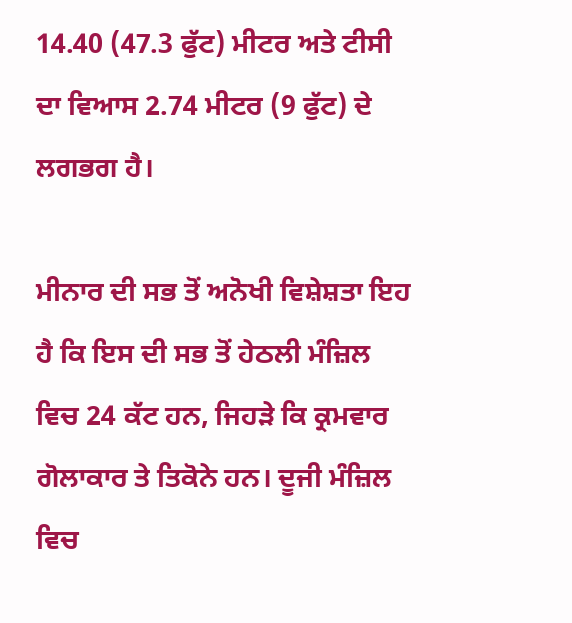14.40 (47.3 ਫੁੱਟ) ਮੀਟਰ ਅਤੇ ਟੀਸੀ ਦਾ ਵਿਆਸ 2.74 ਮੀਟਰ (9 ਫੁੱਟ) ਦੇ ਲਗਭਗ ਹੈ।

ਮੀਨਾਰ ਦੀ ਸਭ ਤੋਂ ਅਨੋਖੀ ਵਿਸ਼ੇਸ਼ਤਾ ਇਹ ਹੈ ਕਿ ਇਸ ਦੀ ਸਭ ਤੋਂ ਹੇਠਲੀ ਮੰਜ਼ਿਲ ਵਿਚ 24 ਕੱਟ ਹਨ, ਜਿਹੜੇ ਕਿ ਕ੍ਰਮਵਾਰ ਗੋਲਾਕਾਰ ਤੇ ਤਿਕੋਨੇ ਹਨ। ਦੂਜੀ ਮੰਜ਼ਿਲ ਵਿਚ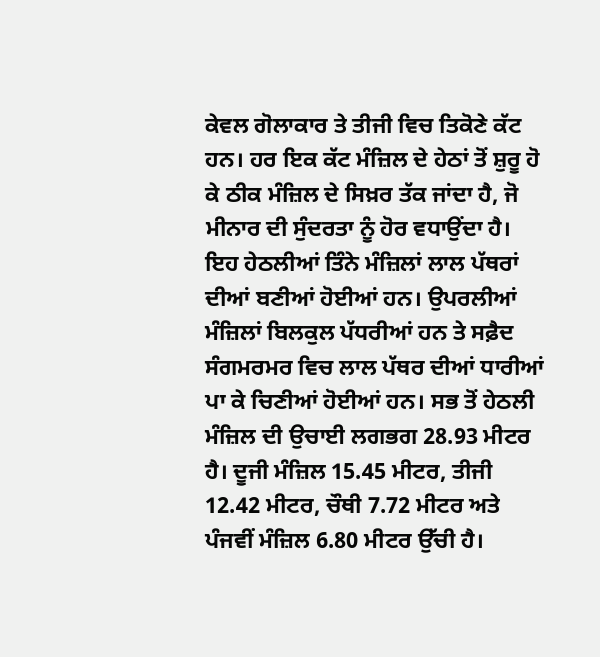ਕੇਵਲ ਗੋਲਾਕਾਰ ਤੇ ਤੀਜੀ ਵਿਚ ਤਿਕੋਣੇ ਕੱਟ ਹਨ। ਹਰ ਇਕ ਕੱਟ ਮੰਜ਼ਿਲ ਦੇ ਹੇਠਾਂ ਤੋਂ ਸ਼ੁਰੂ ਹੋ ਕੇ ਠੀਕ ਮੰਜ਼ਿਲ ਦੇ ਸਿਖ਼ਰ ਤੱਕ ਜਾਂਦਾ ਹੈ, ਜੋ ਮੀਨਾਰ ਦੀ ਸੁੰਦਰਤਾ ਨੂੰ ਹੋਰ ਵਧਾਉਂਦਾ ਹੈ। ਇਹ ਹੇਠਲੀਆਂ ਤਿੰਨੇ ਮੰਜ਼ਿਲਾਂ ਲਾਲ ਪੱਥਰਾਂ ਦੀਆਂ ਬਣੀਆਂ ਹੋਈਆਂ ਹਨ। ਉਪਰਲੀਆਂ ਮੰਜ਼ਿਲਾਂ ਬਿਲਕੁਲ ਪੱਧਰੀਆਂ ਹਨ ਤੇ ਸਫ਼ੈਦ ਸੰਗਮਰਮਰ ਵਿਚ ਲਾਲ ਪੱਥਰ ਦੀਆਂ ਧਾਰੀਆਂ ਪਾ ਕੇ ਚਿਣੀਆਂ ਹੋਈਆਂ ਹਨ। ਸਭ ਤੋਂ ਹੇਠਲੀ ਮੰਜ਼ਿਲ ਦੀ ਉਚਾਈ ਲਗਭਗ 28.93 ਮੀਟਰ ਹੈ। ਦੂਜੀ ਮੰਜ਼ਿਲ 15.45 ਮੀਟਰ, ਤੀਜੀ 12.42 ਮੀਟਰ, ਚੌਥੀ 7.72 ਮੀਟਰ ਅਤੇ ਪੰਜਵੀਂ ਮੰਜ਼ਿਲ 6.80 ਮੀਟਰ ਉੱਚੀ ਹੈ।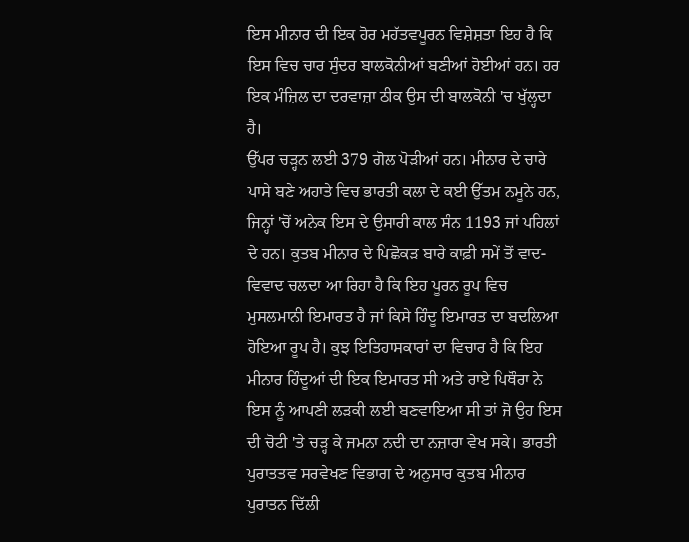ਇਸ ਮੀਨਾਰ ਦੀ ਇਕ ਹੋਰ ਮਹੱਤਵਪੂਰਨ ਵਿਸ਼ੇਸ਼ਤਾ ਇਹ ਹੈ ਕਿ ਇਸ ਵਿਚ ਚਾਰ ਸੁੰਦਰ ਬਾਲਕੋਨੀਆਂ ਬਣੀਆਂ ਹੋਈਆਂ ਹਨ। ਹਰ ਇਕ ਮੰਜ਼ਿਲ ਦਾ ਦਰਵਾਜ਼ਾ ਠੀਕ ਉਸ ਦੀ ਬਾਲਕੋਨੀ 'ਚ ਖੁੱਲ੍ਹਦਾ ਹੈ।
ਉੱਪਰ ਚੜ੍ਹਨ ਲਈ 379 ਗੋਲ ਪੋੜੀਆਂ ਹਨ। ਮੀਨਾਰ ਦੇ ਚਾਰੇ ਪਾਸੇ ਬਣੇ ਅਹਾਤੇ ਵਿਚ ਭਾਰਤੀ ਕਲਾ ਦੇ ਕਈ ਉੱਤਮ ਨਮੂਨੇ ਹਨ, ਜਿਨ੍ਹਾਂ 'ਚੋਂ ਅਨੇਕ ਇਸ ਦੇ ਉਸਾਰੀ ਕਾਲ ਸੰਨ 1193 ਜਾਂ ਪਹਿਲਾਂ ਦੇ ਹਨ। ਕੁਤਬ ਮੀਨਾਰ ਦੇ ਪਿਛੋਕੜ ਬਾਰੇ ਕਾਫ਼ੀ ਸਮੇਂ ਤੋਂ ਵਾਦ-ਵਿਵਾਦ ਚਲਦਾ ਆ ਰਿਹਾ ਹੈ ਕਿ ਇਹ ਪੂਰਨ ਰੂਪ ਵਿਚ ਮੁਸਲਮਾਨੀ ਇਮਾਰਤ ਹੈ ਜਾਂ ਕਿਸੇ ਹਿੰਦੂ ਇਮਾਰਤ ਦਾ ਬਦਲਿਆ ਹੋਇਆ ਰੂਪ ਹੈ। ਕੁਝ ਇਤਿਹਾਸਕਾਰਾਂ ਦਾ ਵਿਚਾਰ ਹੈ ਕਿ ਇਹ ਮੀਨਾਰ ਹਿੰਦੂਆਂ ਦੀ ਇਕ ਇਮਾਰਤ ਸੀ ਅਤੇ ਰਾਏ ਪਿਥੌਰਾ ਨੇ ਇਸ ਨੂੰ ਆਪਣੀ ਲੜਕੀ ਲਈ ਬਣਵਾਇਆ ਸੀ ਤਾਂ ਜੋ ਉਹ ਇਸ ਦੀ ਚੋਟੀ 'ਤੇ ਚੜ੍ਹ ਕੇ ਜਮਨਾ ਨਦੀ ਦਾ ਨਜ਼ਾਰਾ ਵੇਖ ਸਕੇ। ਭਾਰਤੀ ਪੁਰਾਤਤਵ ਸਰਵੇਖਣ ਵਿਭਾਗ ਦੇ ਅਨੁਸਾਰ ਕੁਤਬ ਮੀਨਾਰ ਪੁਰਾਤਨ ਦਿੱਲੀ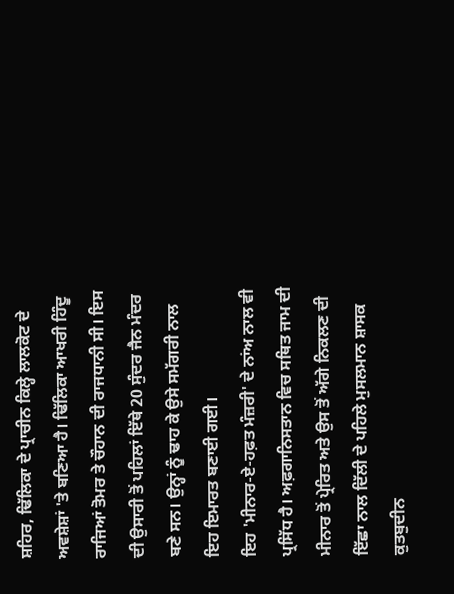ਸ਼ਹਿਰ, ਢਿੱਲਿਕਾ ਦੇ ਪ੍ਰਾਚੀਨ ਕਿਲ੍ਹੇ ਲਾਲਕੋਟ ਦੇ ਅਵਸ਼ੇਸ਼ਾਂ 'ਤੇ ਬਣਿਆ ਹੈ। ਢਿੱਲਿਕਾ ਆਖਰੀ ਹਿੰਦੂ ਰਾਜਿਆਂ ਤੋਮਰ ਤੇ ਚੌਹਾਨ ਦੀ ਰਾਜਧਾਨੀ ਸੀ। ਇਸ ਦੀ ਉਸਾਰੀ ਤੋਂ ਪਹਿਲਾਂ ਇੱਥੇ 20 ਸੁੰਦਰ ਜੈਨ ਮੰਦਰ ਬਣੇ ਸਨ। ਉਨ੍ਹਾਂ ਨੂੰ ਢਾਹ ਕੇ ਉਸੇ ਸਮੱਗਰੀ ਨਾਲ ਇਹ ਇਮਾਰਤ ਬਣਾਈ ਗਈ।
ਇਹ 'ਮੀਨਾਰ-ਏ-ਹਫ਼ਤ ਮੰਜ਼ਰੀ' ਦੇ ਨਾਂਅ ਨਾਲ ਵੀ ਪ੍ਰਸਿੱਧ ਹੈ। ਅਫ਼ਗਾਨਿਸਤਾਨ ਵਿਚ ਸਥਿਤ ਜਾਮ ਦੀ ਮੀਨਾਰ ਤੋਂ ਪ੍ਰੇਰਿਤ ਅਤੇ ਉਸ ਤੋਂ ਅੱਗੇ ਨਿਕਲਣ ਦੀ ਇੱਛਾ ਨਾਲ ਦਿੱਲੀ ਦੇ ਪਹਿਲੇ ਮੁਸਲਮਾਨ ਸ਼ਾਸਕ ਕੁਤਬੁਦੀਨ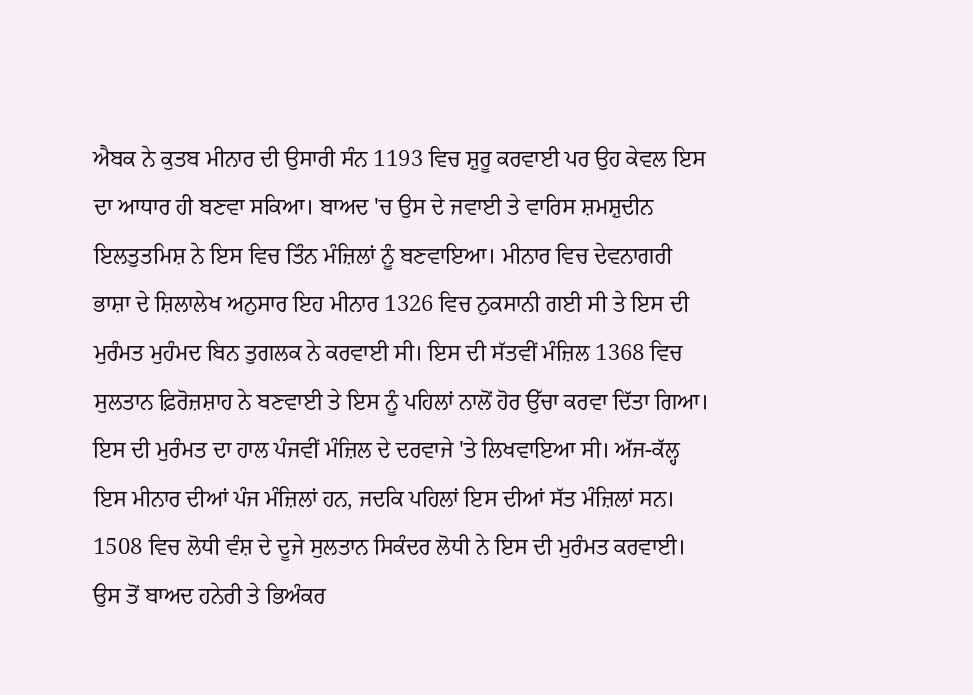ਐਬਕ ਨੇ ਕੁਤਬ ਮੀਨਾਰ ਦੀ ਉਸਾਰੀ ਸੰਨ 1193 ਵਿਚ ਸ਼ੁਰੂ ਕਰਵਾਈ ਪਰ ਉਹ ਕੇਵਲ ਇਸ ਦਾ ਆਧਾਰ ਹੀ ਬਣਵਾ ਸਕਿਆ। ਬਾਅਦ 'ਚ ਉਸ ਦੇ ਜਵਾਈ ਤੇ ਵਾਰਿਸ ਸ਼ਮਸ਼ੁਦੀਨ ਇਲਤੁਤਮਿਸ਼ ਨੇ ਇਸ ਵਿਚ ਤਿੰਨ ਮੰਜ਼ਿਲਾਂ ਨੂੰ ਬਣਵਾਇਆ। ਮੀਨਾਰ ਵਿਚ ਦੇਵਨਾਗਰੀ ਭਾਸ਼ਾ ਦੇ ਸ਼ਿਲਾਲੇਖ ਅਨੁਸਾਰ ਇਹ ਮੀਨਾਰ 1326 ਵਿਚ ਨੁਕਸਾਨੀ ਗਈ ਸੀ ਤੇ ਇਸ ਦੀ ਮੁਰੰਮਤ ਮੁਹੰਮਦ ਬਿਨ ਤੁਗਲਕ ਨੇ ਕਰਵਾਈ ਸੀ। ਇਸ ਦੀ ਸੱਤਵੀਂ ਮੰਜ਼ਿਲ 1368 ਵਿਚ ਸੁਲਤਾਨ ਫ਼ਿਰੋਜ਼ਸ਼ਾਹ ਨੇ ਬਣਵਾਈ ਤੇ ਇਸ ਨੂੰ ਪਹਿਲਾਂ ਨਾਲੋਂ ਹੋਰ ਉੱਚਾ ਕਰਵਾ ਦਿੱਤਾ ਗਿਆ। ਇਸ ਦੀ ਮੁਰੰਮਤ ਦਾ ਹਾਲ ਪੰਜਵੀਂ ਮੰਜ਼ਿਲ ਦੇ ਦਰਵਾਜੇ 'ਤੇ ਲਿਖਵਾਇਆ ਸੀ। ਅੱਜ-ਕੱਲ੍ਹ ਇਸ ਮੀਨਾਰ ਦੀਆਂ ਪੰਜ ਮੰਜ਼ਿਲਾਂ ਹਨ, ਜਦਕਿ ਪਹਿਲਾਂ ਇਸ ਦੀਆਂ ਸੱਤ ਮੰਜ਼ਿਲਾਂ ਸਨ। 1508 ਵਿਚ ਲੋਧੀ ਵੰਸ਼ ਦੇ ਦੂਜੇ ਸੁਲਤਾਨ ਸਿਕੰਦਰ ਲੋਧੀ ਨੇ ਇਸ ਦੀ ਮੁਰੰਮਤ ਕਰਵਾਈ। ਉਸ ਤੋਂ ਬਾਅਦ ਹਨੇਰੀ ਤੇ ਭਿਅੰਕਰ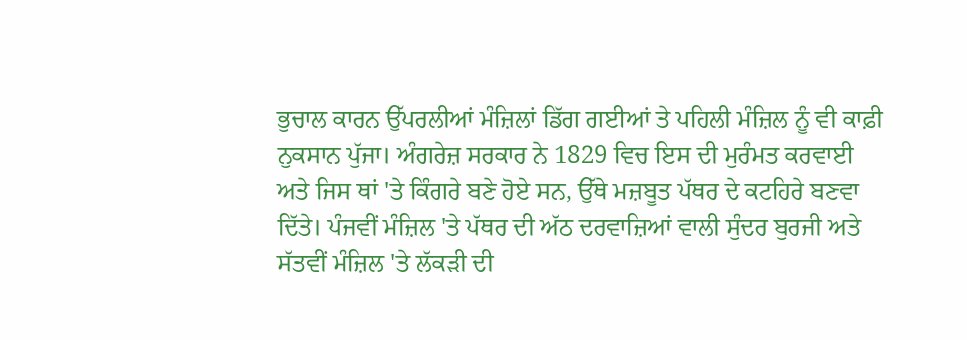ਭੁਚਾਲ ਕਾਰਨ ਉੱਪਰਲੀਆਂ ਮੰਜ਼ਿਲਾਂ ਡਿੱਗ ਗਈਆਂ ਤੇ ਪਹਿਲੀ ਮੰਜ਼ਿਲ ਨੂੰ ਵੀ ਕਾਫ਼ੀ ਨੁਕਸਾਨ ਪੁੱਜਾ। ਅੰਗਰੇਜ਼ ਸਰਕਾਰ ਨੇ 1829 ਵਿਚ ਇਸ ਦੀ ਮੁਰੰਮਤ ਕਰਵਾਈ ਅਤੇ ਜਿਸ ਥਾਂ 'ਤੇ ਕਿੰਗਰੇ ਬਣੇ ਹੋਏ ਸਨ, ਉੱਥੇ ਮਜ਼ਬੂਤ ਪੱਥਰ ਦੇ ਕਟਹਿਰੇ ਬਣਵਾ ਦਿੱਤੇ। ਪੰਜਵੀਂ ਮੰਜ਼ਿਲ 'ਤੇ ਪੱਥਰ ਦੀ ਅੱਠ ਦਰਵਾਜ਼ਿਆਂ ਵਾਲੀ ਸੁੰਦਰ ਬੁਰਜੀ ਅਤੇ ਸੱਤਵੀਂ ਮੰਜ਼ਿਲ 'ਤੇ ਲੱਕੜੀ ਦੀ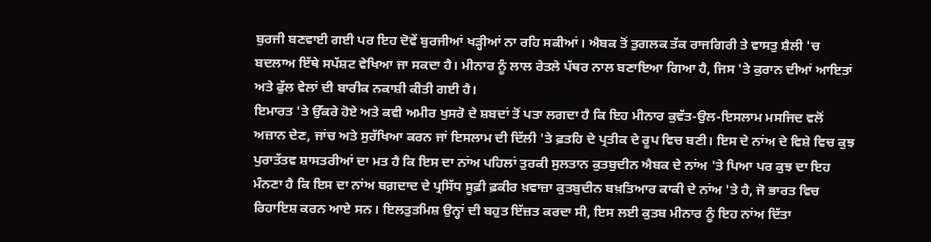ਬੁਰਜੀ ਬਣਵਾਈ ਗਈ ਪਰ ਇਹ ਦੋਵੇਂ ਬੁਰਜੀਆਂ ਖੜ੍ਹੀਆਂ ਨਾ ਰਹਿ ਸਕੀਆਂ। ਐਬਕ ਤੋਂ ਤੁਗਲਕ ਤੱਕ ਰਾਜਗਿਰੀ ਤੇ ਵਾਸਤੁ ਸ਼ੈਲੀ 'ਚ ਬਦਲਾਅ ਇੱਥੇ ਸਪੱਸ਼ਟ ਵੇਖਿਆ ਜਾ ਸਕਦਾ ਹੈ। ਮੀਨਾਰ ਨੂੰ ਲਾਲ ਰੇਤਲੇ ਪੱਥਰ ਨਾਲ ਬਣਾਇਆ ਗਿਆ ਹੈ, ਜਿਸ 'ਤੇ ਕੁਰਾਨ ਦੀਆਂ ਆਇਤਾਂ ਅਤੇ ਫੁੱਲ ਵੇਲਾਂ ਦੀ ਬਾਰੀਕ ਨਕਾਸ਼ੀ ਕੀਤੀ ਗਈ ਹੈ।
ਇਮਾਰਤ 'ਤੇ ਉੱਕਰੇ ਹੋਏ ਅਤੇ ਕਵੀ ਅਮੀਰ ਖੁਸਰੋ ਦੇ ਸ਼ਬਦਾਂ ਤੋਂ ਪਤਾ ਲਗਦਾ ਹੈ ਕਿ ਇਹ ਮੀਨਾਰ ਕੁਵੱਤ-ਉਲ-ਇਸਲਾਮ ਮਸਜਿਦ ਵਲੋਂ ਅਜ਼ਾਨ ਦੇਣ, ਜਾਂਚ ਅਤੇ ਸੁਰੱਖਿਆ ਕਰਨ ਜਾਂ ਇਸਲਾਮ ਦੀ ਦਿੱਲੀ 'ਤੇ ਫ਼ਤਹਿ ਦੇ ਪ੍ਰਤੀਕ ਦੇ ਰੂਪ ਵਿਚ ਬਣੀ। ਇਸ ਦੇ ਨਾਂਅ ਦੇ ਵਿਸ਼ੇ ਵਿਚ ਕੁਝ ਪੁਰਾਤੱਤਵ ਸ਼ਾਸਤਰੀਆਂ ਦਾ ਮਤ ਹੈ ਕਿ ਇਸ ਦਾ ਨਾਂਅ ਪਹਿਲਾਂ ਤੁਰਕੀ ਸੁਲਤਾਨ ਕੁਤਬੁਦੀਨ ਐਬਕ ਦੇ ਨਾਂਅ 'ਤੇ ਪਿਆ ਪਰ ਕੁਝ ਦਾ ਇਹ ਮੰਨਣਾ ਹੈ ਕਿ ਇਸ ਦਾ ਨਾਂਅ ਬਗ਼ਦਾਦ ਦੇ ਪ੍ਰਸਿੱਧ ਸੂਫ਼ੀ ਫ਼ਕੀਰ ਖ਼ਵਾਜ਼ਾ ਕੁਤਬੁਦੀਨ ਬਖ਼ਤਿਆਰ ਕਾਕੀ ਦੇ ਨਾਂਅ 'ਤੇ ਹੈ, ਜੋ ਭਾਰਤ ਵਿਚ ਰਿਹਾਇਸ਼ ਕਰਨ ਆਏ ਸਨ। ਇਲਤੁਤਮਿਸ਼ ਉਨ੍ਹਾਂ ਦੀ ਬਹੁਤ ਇੱਜ਼ਤ ਕਰਦਾ ਸੀ, ਇਸ ਲਈ ਕੁਤਬ ਮੀਨਾਰ ਨੂੰ ਇਹ ਨਾਂਅ ਦਿੱਤਾ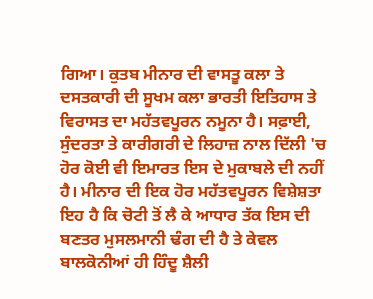ਗਿਆ। ਕੁਤਬ ਮੀਨਾਰ ਦੀ ਵਾਸਤੂ ਕਲਾ ਤੇ ਦਸਤਕਾਰੀ ਦੀ ਸੂਖਮ ਕਲਾ ਭਾਰਤੀ ਇਤਿਹਾਸ ਤੇ ਵਿਰਾਸਤ ਦਾ ਮਹੱਤਵਪੂਰਨ ਨਮੂਨਾ ਹੈ। ਸਫ਼ਾਈ, ਸੁੰਦਰਤਾ ਤੇ ਕਾਰੀਗਰੀ ਦੇ ਲਿਹਾਜ਼ ਨਾਲ ਦਿੱਲੀ 'ਚ ਹੋਰ ਕੋਈ ਵੀ ਇਮਾਰਤ ਇਸ ਦੇ ਮੁਕਾਬਲੇ ਦੀ ਨਹੀਂ ਹੈ। ਮੀਨਾਰ ਦੀ ਇਕ ਹੋਰ ਮਹੱਤਵਪੂਰਨ ਵਿਸ਼ੇਸ਼ਤਾ ਇਹ ਹੈ ਕਿ ਚੋਟੀ ਤੋਂ ਲੈ ਕੇ ਆਧਾਰ ਤੱਕ ਇਸ ਦੀ ਬਣਤਰ ਮੁਸਲਮਾਨੀ ਢੰਗ ਦੀ ਹੈ ਤੇ ਕੇਵਲ ਬਾਲਕੋਨੀਆਂ ਹੀ ਹਿੰਦੂ ਸ਼ੈਲੀ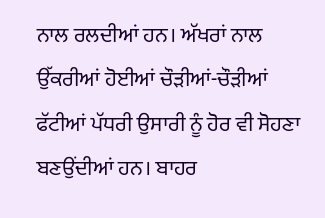ਨਾਲ ਰਲਦੀਆਂ ਹਨ। ਅੱਖਰਾਂ ਨਾਲ ਉੱਕਰੀਆਂ ਹੋਈਆਂ ਚੌੜੀਆਂ-ਚੌੜੀਆਂ ਫੱਟੀਆਂ ਪੱਧਰੀ ਉਸਾਰੀ ਨੂੰ ਹੋਰ ਵੀ ਸੋਹਣਾ ਬਣਉਂਦੀਆਂ ਹਨ। ਬਾਹਰ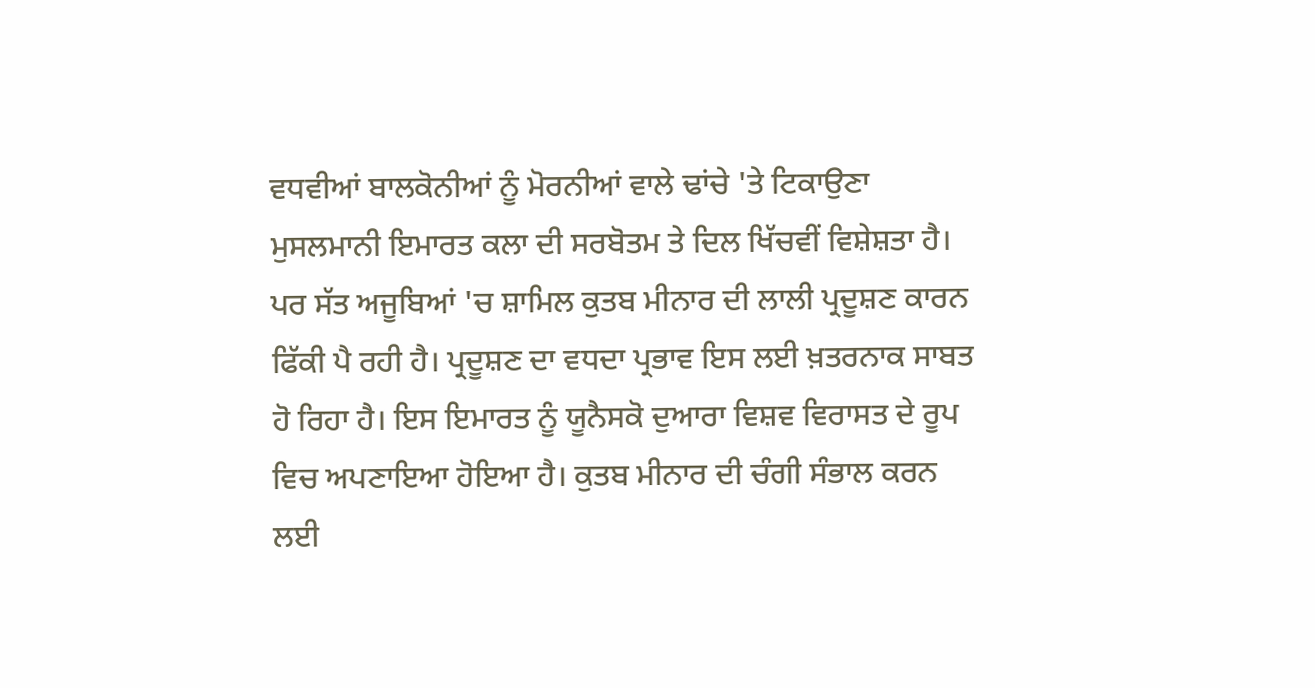ਵਧਵੀਆਂ ਬਾਲਕੋਨੀਆਂ ਨੂੰ ਮੋਰਨੀਆਂ ਵਾਲੇ ਢਾਂਚੇ 'ਤੇ ਟਿਕਾਉਣਾ ਮੁਸਲਮਾਨੀ ਇਮਾਰਤ ਕਲਾ ਦੀ ਸਰਬੋਤਮ ਤੇ ਦਿਲ ਖਿੱਚਵੀਂ ਵਿਸ਼ੇਸ਼ਤਾ ਹੈ।
ਪਰ ਸੱਤ ਅਜੂਬਿਆਂ 'ਚ ਸ਼ਾਮਿਲ ਕੁਤਬ ਮੀਨਾਰ ਦੀ ਲਾਲੀ ਪ੍ਰਦੂਸ਼ਣ ਕਾਰਨ ਫਿੱਕੀ ਪੈ ਰਹੀ ਹੈ। ਪ੍ਰਦੂਸ਼ਣ ਦਾ ਵਧਦਾ ਪ੍ਰਭਾਵ ਇਸ ਲਈ ਖ਼ਤਰਨਾਕ ਸਾਬਤ ਹੋ ਰਿਹਾ ਹੈ। ਇਸ ਇਮਾਰਤ ਨੂੰ ਯੂਨੈਸਕੋ ਦੁਆਰਾ ਵਿਸ਼ਵ ਵਿਰਾਸਤ ਦੇ ਰੂਪ ਵਿਚ ਅਪਣਾਇਆ ਹੋਇਆ ਹੈ। ਕੁਤਬ ਮੀਨਾਰ ਦੀ ਚੰਗੀ ਸੰਭਾਲ ਕਰਨ ਲਈ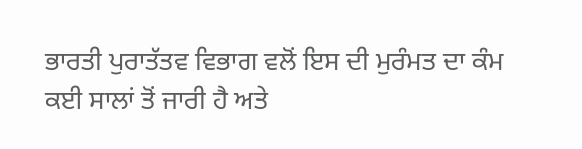ਭਾਰਤੀ ਪੁਰਾਤੱਤਵ ਵਿਭਾਗ ਵਲੋਂ ਇਸ ਦੀ ਮੁਰੰਮਤ ਦਾ ਕੰਮ ਕਈ ਸਾਲਾਂ ਤੋਂ ਜਾਰੀ ਹੈ ਅਤੇ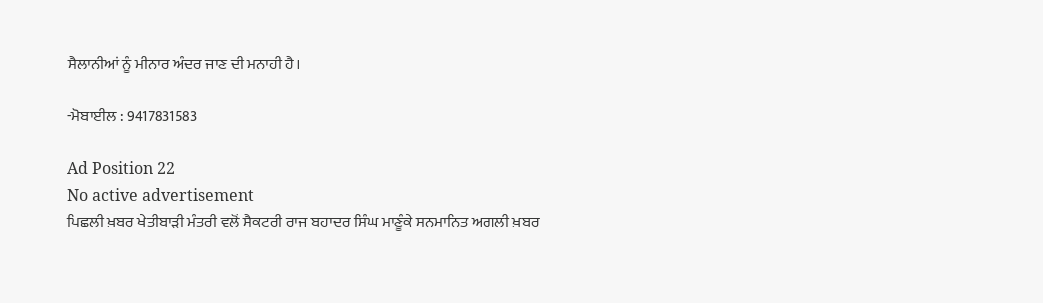ਸੈਲਾਨੀਆਂ ਨੂੰ ਮੀਨਾਰ ਅੰਦਰ ਜਾਣ ਦੀ ਮਨਾਹੀ ਹੈ।

-ਮੋਬਾਈਲ : 9417831583

Ad Position 22
No active advertisement
ਪਿਛਲੀ ਖ਼ਬਰ ਖੇਤੀਬਾੜੀ ਮੰਤਰੀ ਵਲੋਂ ਸੈਕਟਰੀ ਰਾਜ ਬਹਾਦਰ ਸਿੰਘ ਮਾਣੂੰਕੇ ਸਨਮਾਨਿਤ ਅਗਲੀ ਖ਼ਬਰ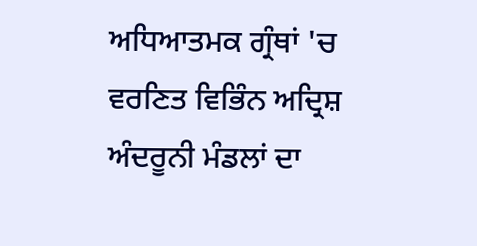ਅਧਿਆਤਮਕ ਗ੍ਰੰਥਾਂ 'ਚ ਵਰਣਿਤ ਵਿਭਿੰਨ ਅਦ੍ਰਿਸ਼ ਅੰਦਰੂਨੀ ਮੰਡਲਾਂ ਦਾ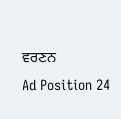ਵਰਣਨ
Ad Position 24